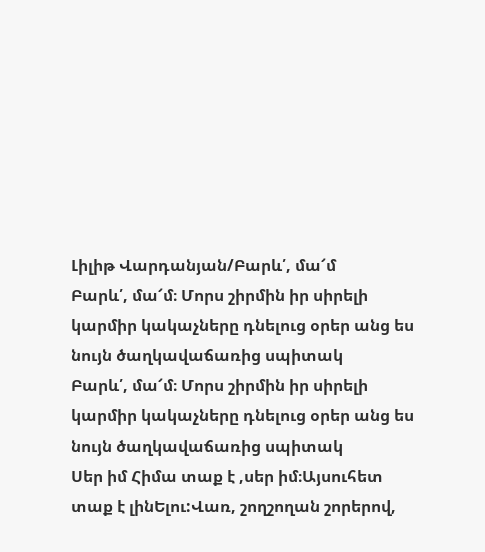Լիլիթ Վարդանյան/Բարև՛, մա՜մ
Բարև՛, մա՜մ։ Մորս շիրմին իր սիրելի կարմիր կակաչները դնելուց օրեր անց ես նույն ծաղկավաճառից սպիտակ
Բարև՛, մա՜մ։ Մորս շիրմին իր սիրելի կարմիր կակաչները դնելուց օրեր անց ես նույն ծաղկավաճառից սպիտակ
Սեր իմ Հիմա տաք է ,սեր իմ։Այսուհետ տաք է լինԵլու:Վառ, շողշողան շորերով,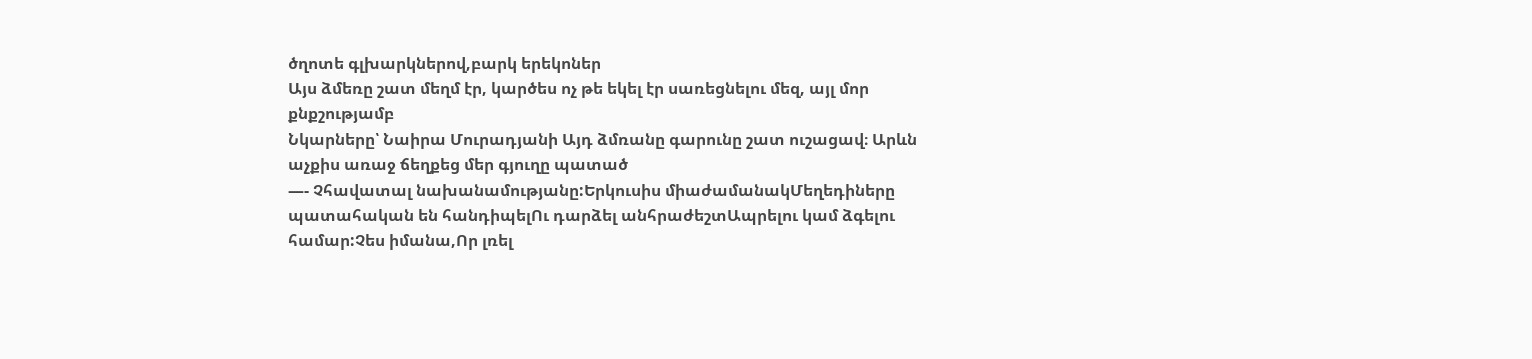ծղոտե գլխարկներով,բարկ երեկոներ
Այս ձմեռը շատ մեղմ էր, կարծես ոչ թե եկել էր սառեցնելու մեզ, այլ մոր քնքշությամբ
Նկարները՝ Նաիրա Մուրադյանի Այդ ձմռանը գարունը շատ ուշացավ։ Արևն աչքիս առաջ ճեղքեց մեր գյուղը պատած
—- Չհավատալ նախանամությանը:Երկուսիս միաժամանակՄեղեդիները պատահական են հանդիպելՈւ դարձել անհրաժեշտԱպրելու կամ ձգելու համար:Չես իմանա,Որ լռել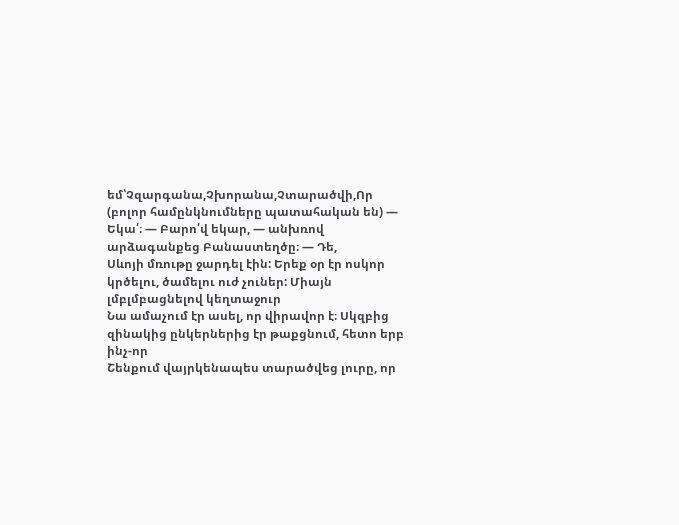եմ՝Չզարգանա,Չխորանա,Չտարածվի,Որ
(բոլոր համընկնումները պատահական են) — Եկա՛։ — Բարո՛վ եկար, — անխռով արձագանքեց Բանաստեղծը։ — Դե,
Սևոյի մռութը ջարդել էին: Երեք օր էր ոսկոր կրծելու, ծամելու ուժ չուներ: Միայն լմբլմբացնելով կեղտաջուր
Նա ամաչում էր ասել, որ վիրավոր է։ Սկզբից զինակից ընկերներից էր թաքցնում, հետո երբ ինչ-որ
Շենքում վայրկենապես տարածվեց լուրը, որ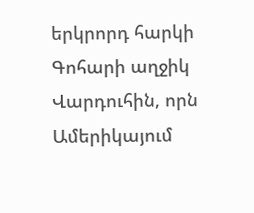երկրորդ հարկի Գոհարի աղջիկ Վարդուհին, որն Ամերիկայում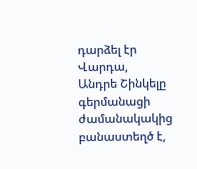դարձել էր Վարդա,
Անդրե Շինկելը գերմանացի ժամանակակից բանաստեղծ է,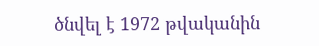ծնվել է 1972 թվականին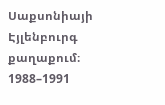Սաքսոնիայի Էյլենբուրգ քաղաքում։ 1988–1991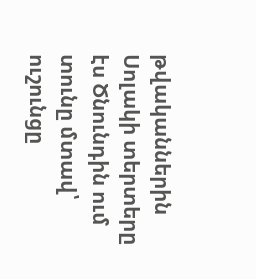թվականներին
Սոլակի տերտերը էս Ծնունդին ում տունը մտավ՝ ուշունցը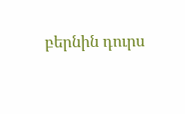բերնին դուրս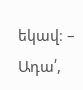եկավ։ – Ադա՛,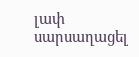լափ սարսաղացել